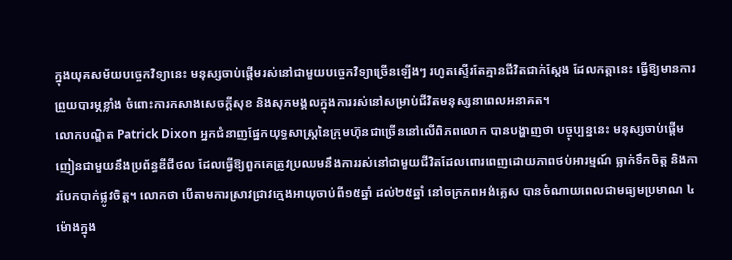ក្នុងយុគសម័យបច្ចេកវិទ្យានេះ មនុស្សចាប់ផ្តើមរស់នៅជាមួយបច្ចេកវិទ្យាច្រើនឡើងៗ រហូតស្ទើរតែគ្មានជីវិតជាក់ស្តែង ដែលកត្តានេះ ធ្វើឱ្យមានការព្រួយបារម្ភខ្លាំង ចំពោះការកសាងសេចក្តីសុខ និងសុភមង្គលក្នុងការរស់នៅសម្រាប់ជីវិតមនុស្សនាពេលអនាគត។
លោកបណ្ឌិត Patrick Dixon អ្នកជំនាញផ្នែកយុទ្ធសាស្រ្តនៃក្រុមហ៊ុនជាច្រើននៅលើពិភពលោក បានបង្ហាញថា បច្ចុប្បន្ននេះ មនុស្សចាប់ផ្តើមញៀនជាមួយនឹងប្រព័ន្ធឌីជីថល ដែលធ្វើឱ្យពួកគេត្រូវប្រឈមនឹងការរស់នៅជាមួយជីវិតដែលពោរពេញដោយភាពថប់អារម្មណ៍ ធ្លាក់ទឹកចិត្ត និងការបែកបាក់ផ្លូវចិត្ត។ លោកថា បើតាមការស្រាវជ្រាវក្មេងអាយុចាប់ពី១៥ឆ្នាំ ដល់២៥ឆ្នាំ នៅចក្រភពអង់គ្លេស បានចំណាយពេលជាមធ្យមប្រមាណ ៤ម៉ោងក្នុង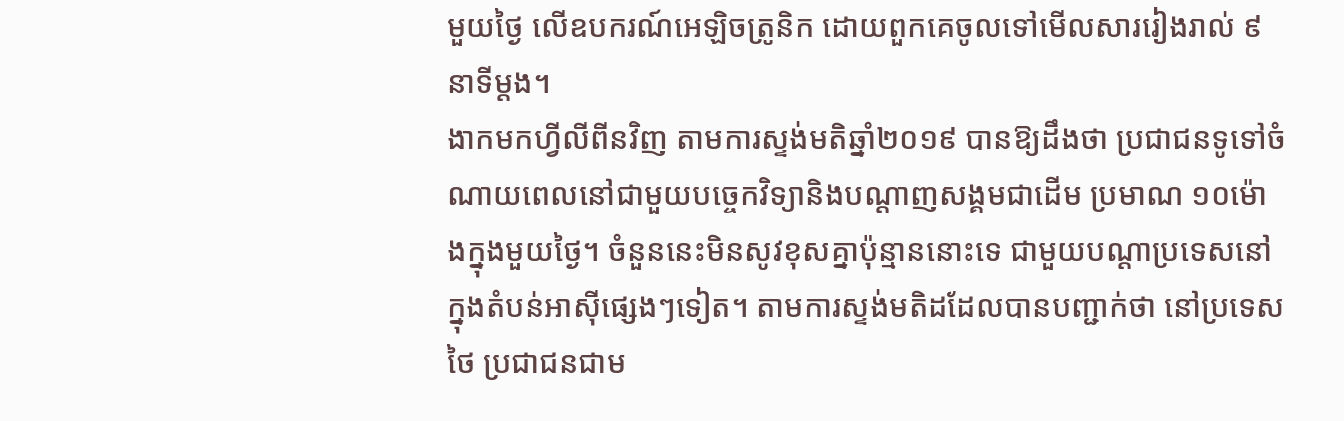មួយថ្ងៃ លើឧបករណ៍អេឡិចត្រូនិក ដោយពួកគេចូលទៅមើលសាររៀងរាល់ ៩នាទីម្តង។
ងាកមកហ្វីលីពីនវិញ តាមការស្ទង់មតិឆ្នាំ២០១៩ បានឱ្យដឹងថា ប្រជាជនទូទៅចំណាយពេលនៅជាមួយបច្ចេកវិទ្យានិងបណ្តាញសង្គមជាដើម ប្រមាណ ១០ម៉ោងក្នុងមួយថ្ងៃ។ ចំនួននេះមិនសូវខុសគ្នាប៉ុន្មាននោះទេ ជាមួយបណ្តាប្រទេសនៅក្នុងតំបន់អាស៊ីផ្សេងៗទៀត។ តាមការស្ទង់មតិដដែលបានបញ្ជាក់ថា នៅប្រទេសថៃ ប្រជាជនជាម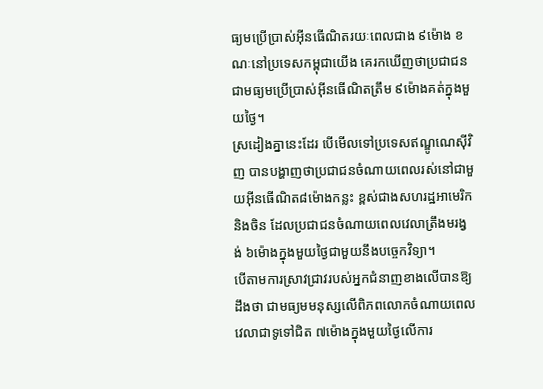ធ្យមប្រើប្រាស់អ៊ីនធើណិតរយៈពេលជាង ៩ម៉ោង ខណៈនៅប្រទេសកម្ពុជាយើង គេរកឃើញថាប្រជាជនជាមធ្យមប្រើប្រាស់អ៊ីនធើណិតត្រឹម ៩ម៉ោងគត់ក្នុងមួយថ្ងៃ។
ស្រដៀងគ្នានេះដែរ បើមើលទៅប្រទេសឥណ្ឌូណេស៊ីវិញ បានបង្ហាញថាប្រជាជនចំណាយពេលរស់នៅជាមួយអ៊ីនធើណិត៨ម៉ោងកន្លះ ខ្ពស់ជាងសហរដ្ឋអាមេរិកនិងចិន ដែលប្រជាជនចំណាយពេលវេលាត្រឹងមរង្វង់ ៦ម៉ោងក្នុងមួយថ្ងៃជាមួយនឹងបច្ចេកវិទ្យា។
បើតាមការស្រាវជ្រាវរបស់អ្នកជំនាញខាងលើបានឱ្យដឹងថា ជាមធ្យមមនុស្សលើពិភពលោកចំណាយពេលវេលាជាទូទៅជិត ៧ម៉ោងក្នុងមួយថ្ងៃលើការ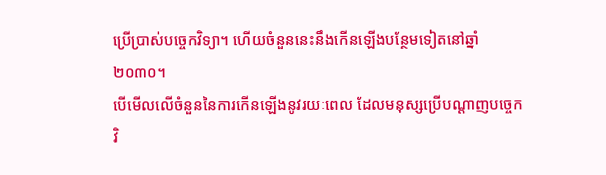ប្រើប្រាស់បច្ចេកវិទ្យា។ ហើយចំនួននេះនឹងកើនឡើងបន្ថែមទៀតនៅឆ្នាំ២០៣០។
បើមើលលើចំនួននៃការកើនឡើងនូវរយៈពេល ដែលមនុស្សប្រើបណ្តាញបច្ចេកវិ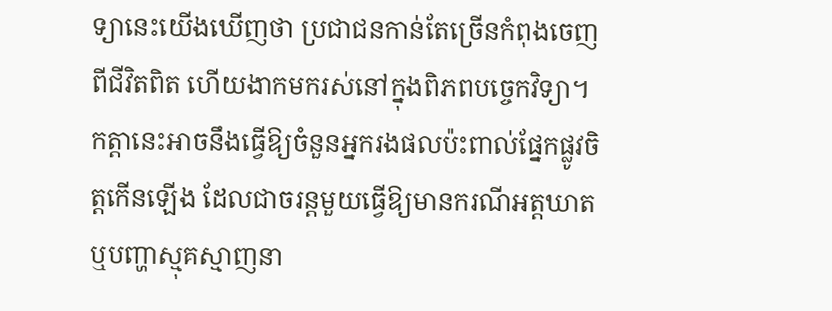ទ្យានេះយើងឃើញថា ប្រជាជនកាន់តែច្រើនកំពុងចេញពីជីវិតពិត ហើយងាកមករស់នៅក្នុងពិភពបច្ចេកវិទ្យា។ កត្តានេះអាចនឹងធ្វើឱ្យចំនួនអ្នករងផលប៉ះពាល់ផ្នែកផ្លូវចិត្តកើនឡើង ដែលជាចរន្តមួយធ្វើឱ្យមានករណីអត្តឃាត ឬបញ្ហាស្មុគស្មាញនា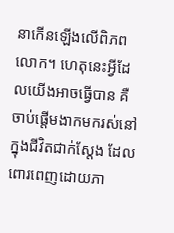នាកើនឡើងលើពិភពលោក។ ហេតុនេះអ្វីដែលយើងអាចធ្វើបាន គឺចាប់ផ្តើមងាកមករស់នៅក្នុងជីវិតជាក់ស្តែង ដែលពោរពេញដោយភា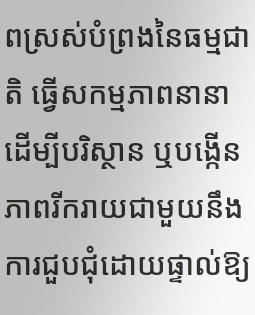ពស្រស់បំព្រងនៃធម្មជាតិ ធ្វើសកម្មភាពនានាដើម្បីបរិស្ថាន ឬបង្កើនភាពរីករាយជាមួយនឹង ការជួបជុំដោយផ្ទាល់ឱ្យ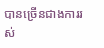បានច្រើនជាងការរស់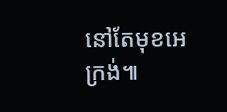នៅតែមុខអេក្រង់៕